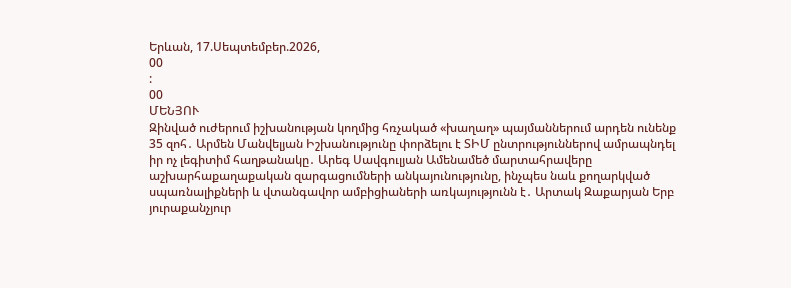Երևան, 17.Սեպտեմբեր.2026,
00
:
00
ՄԵՆՅՈՒ
Զինված ուժերում իշխանության կողմից հռչակած «խաղաղ» պայմաններում արդեն ունենք 35 զոհ․ Արմեն Մանվելյան Իշխանությունը փորձելու է ՏԻՄ ընտրություններով ամրապնդել իր ոչ լեգիտիմ հաղթանակը․ Արեգ Սավգուլյան Ամենամեծ մարտահրավերը աշխարհաքաղաքական զարգացումների անկայունությունը, ինչպես նաև քողարկված սպառնալիքների և վտանգավոր ամբիցիաների առկայությունն է․ Արտակ Զաքարյան Երբ յուրաքանչյուր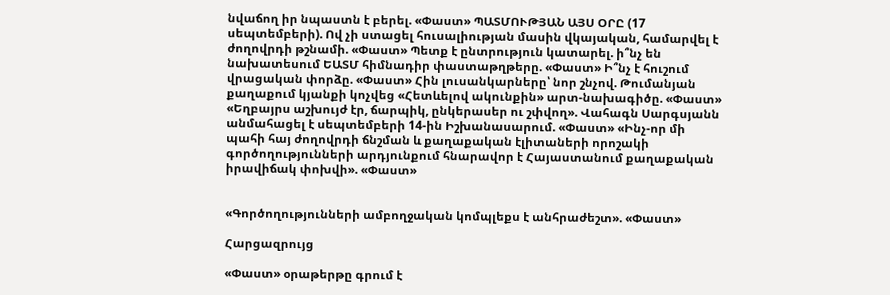նվաճող իր նպաստն է բերել. «Փաստ» ՊԱՏՄՈՒԹՅԱՆ ԱՅՍ ՕՐԸ (17 սեպտեմբերի). Ով չի ստացել հուսալիության մասին վկայական, համարվել է ժողովրդի թշնամի. «Փաստ» Պետք է ընտրություն կատարել. ի՞նչ են նախատեսում ԵԱՏՄ հիմնադիր փաստաթղթերը. «Փաստ» Ի՞նչ է հուշում վրացական փորձը. «Փաստ» Հին լուսանկարները՝ նոր շնչով. Թումանյան քաղաքում կյանքի կոչվեց «Հետևելով ակունքին» արտ-նախագիծը. «Փաստ» «Եղբայրս աշխույժ էր, ճարպիկ, ընկերասեր ու շփվող». Վահագն Սարգսյանն անմահացել է սեպտեմբերի 14-ին Իշխանասարում. «Փաստ» «Ինչ-որ մի պահի հայ ժողովրդի ճնշման և քաղաքական էլիտաների որոշակի գործողությունների արդյունքում հնարավոր է Հայաստանում քաղաքական իրավիճակ փոխվի». «Փաստ»


«Գործողությունների ամբողջական կոմպլեքս է անհրաժեշտ». «Փաստ»

Հարցազրույց

«Փաստ» օրաթերթը գրում է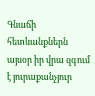Գնաճի հետևանքներն այսօր իր վրա զգում է յուրաքանչյուր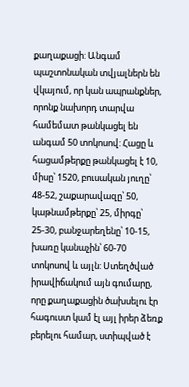քաղաքացի: Անգամ պաշտոնական տվյալներն են վկայում, որ կան ապրանքներ, որոնք նախորդ տարվա համեմատ թանկացել են անգամ 50 տոկոսով: Հացը և հացամթերքը թանկացել է 10, միսը՝ 1520, բուսական յուղը՝ 48-52, շաքարավազը՝ 50, կաթնամթերքը՝ 25, միրգը՝ 25-30, բանջարեղենը՝ 10-15, խառը կանաչին՝ 60-70 տոկոսով և այլն: Ստեղծված իրավիճակում այն գումարը, որը քաղաքացին ծախսելու էր հագուստ կամ էլ այլ իրեր ձեռք բերելու համար, ստիպված է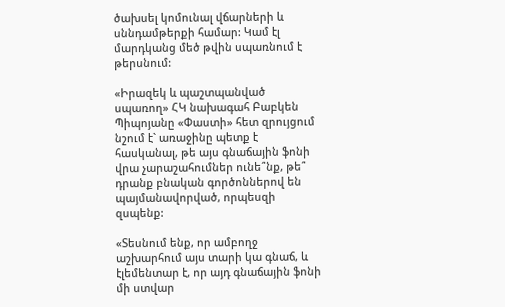ծախսել կոմունալ վճարների և սննդամթերքի համար: Կամ էլ մարդկանց մեծ թվին սպառնում է թերսնում:

«Իրազեկ և պաշտպանված սպառող» ՀԿ նախագահ Բաբկեն Պիպոյանը «Փաստի» հետ զրույցում նշում է` առաջինը պետք է հասկանալ, թե այս գնաճային ֆոնի վրա չարաշահումներ ունե՞նք, թե՞ դրանք բնական գործոններով են պայմանավորված, որպեսզի զսպենք:

«Տեսնում ենք, որ ամբողջ աշխարհում այս տարի կա գնաճ, և էլեմենտար է, որ այդ գնաճային ֆոնի մի ստվար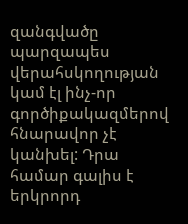զանգվածը պարզապես վերահսկողության կամ էլ ինչ-որ գործիքակազմերով հնարավոր չէ կանխել: Դրա համար գալիս է երկրորդ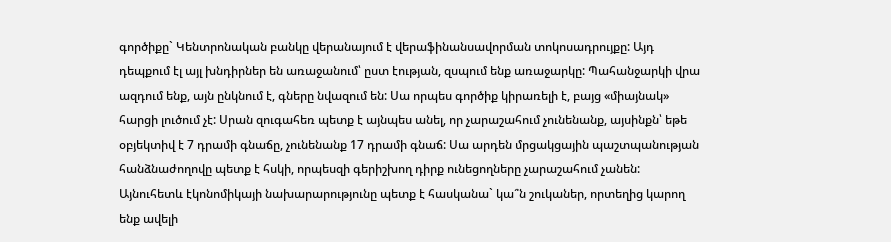գործիքը` Կենտրոնական բանկը վերանայում է վերաֆինանսավորման տոկոսադրույքը: Այդ դեպքում էլ այլ խնդիրներ են առաջանում՝ ըստ էության, զսպում ենք առաջարկը: Պահանջարկի վրա ազդում ենք, այն ընկնում է, գները նվազում են: Սա որպես գործիք կիրառելի է, բայց «միայնակ» հարցի լուծում չէ: Սրան զուգահեռ պետք է այնպես անել, որ չարաշահում չունենանք, այսինքն՝ եթե օբյեկտիվ է 7 դրամի գնաճը, չունենանք 17 դրամի գնաճ: Սա արդեն մրցակցային պաշտպանության հանձնաժողովը պետք է հսկի, որպեսզի գերիշխող դիրք ունեցողները չարաշահում չանեն: Այնուհետև էկոնոմիկայի նախարարությունը պետք է հասկանա` կա՞ն շուկաներ, որտեղից կարող ենք ավելի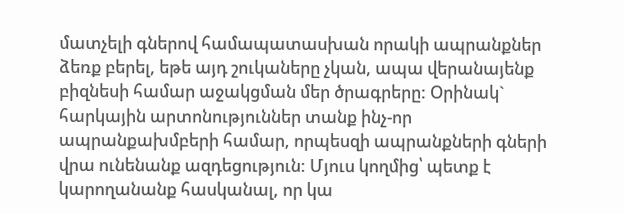մատչելի գներով համապատասխան որակի ապրանքներ ձեռք բերել, եթե այդ շուկաները չկան, ապա վերանայենք բիզնեսի համար աջակցման մեր ծրագրերը: Օրինակ` հարկային արտոնություններ տանք ինչ-որ ապրանքախմբերի համար, որպեսզի ապրանքների գների վրա ունենանք ազդեցություն: Մյուս կողմից՝ պետք է կարողանանք հասկանալ, որ կա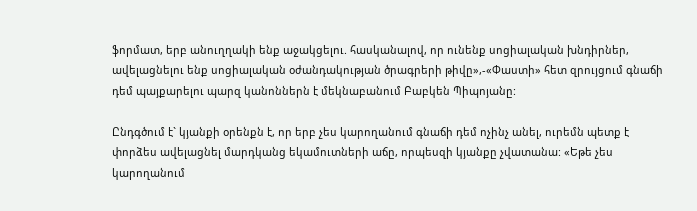ֆորմատ, երբ անուղղակի ենք աջակցելու. հասկանալով, որ ունենք սոցիալական խնդիրներ, ավելացնելու ենք սոցիալական օժանդակության ծրագրերի թիվը»,-«Փաստի» հետ զրույցում գնաճի դեմ պայքարելու պարզ կանոններն է մեկնաբանում Բաբկեն Պիպոյանը:

Ընդգծում է` կյանքի օրենքն է, որ երբ չես կարողանում գնաճի դեմ ոչինչ անել, ուրեմն պետք է փորձես ավելացնել մարդկանց եկամուտների աճը, որպեսզի կյանքը չվատանա: «Եթե չես կարողանում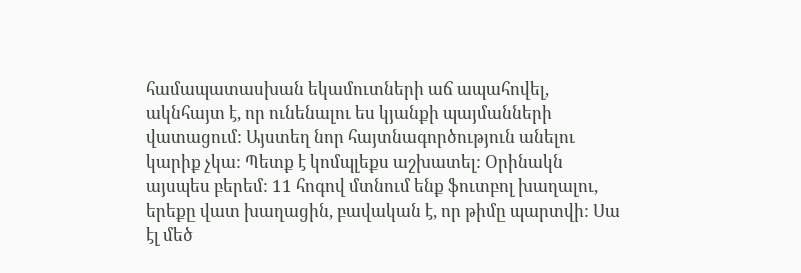համապատասխան եկամուտների աճ ապահովել, ակնհայտ է, որ ունենալու ես կյանքի պայմանների վատացում: Այստեղ նոր հայտնագործություն անելու կարիք չկա: Պետք է կոմպլեքս աշխատել: Օրինակն այսպես բերեմ: 11 հոգով մտնում ենք ֆուտբոլ խաղալու, երեքը վատ խաղացին, բավական է, որ թիմը պարտվի: Սա էլ մեծ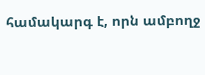համակարգ է, որն ամբողջ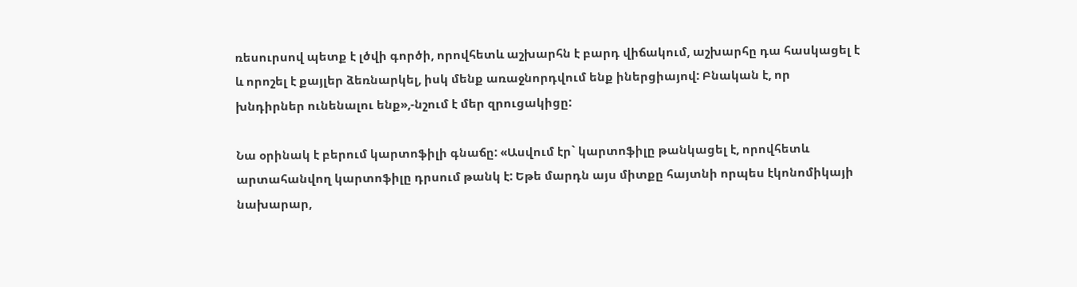ռեսուրսով պետք է լծվի գործի, որովհետև աշխարհն է բարդ վիճակում, աշխարհը դա հասկացել է և որոշել է քայլեր ձեռնարկել, իսկ մենք առաջնորդվում ենք իներցիայով: Բնական է, որ խնդիրներ ունենալու ենք»,-նշում է մեր զրուցակիցը:

Նա օրինակ է բերում կարտոֆիլի գնաճը: «Ասվում էր` կարտոֆիլը թանկացել է, որովհետև արտահանվող կարտոֆիլը դրսում թանկ է: Եթե մարդն այս միտքը հայտնի որպես էկոնոմիկայի նախարար,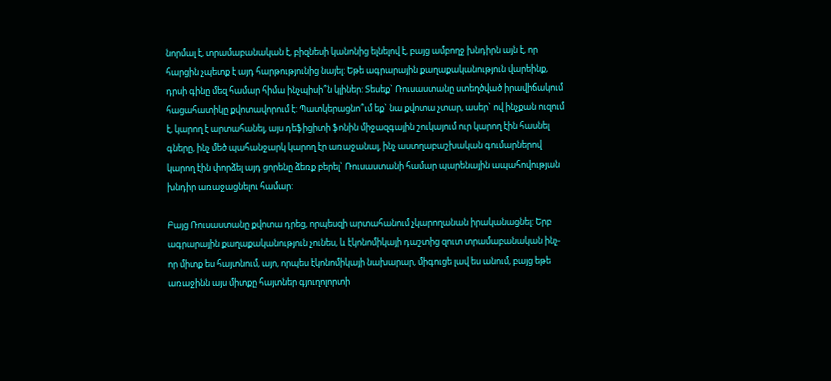նորմալ է, տրամաբանական է, բիզնեսի կանոնից ելնելով է, բայց ամբողջ խնդիրն այն է, որ հարցին չպետք է այդ հարթությունից նայել: Եթե ագրարային քաղաքականություն վարեինք, դրսի գինը մեզ համար հիմա ինչպիսի՞ն կլիներ: Տեսեք` Ռուսաստանը ստեղծված իրավիճակում հացահատիկը քվոտավորում է: Պատկերացնո՞ւմ եք` նա քվոտա չտար, ասեր` ով ինչքան ուզում է, կարող է արտահանել, այս դեֆիցիտի ֆոնին միջազգային շուկայում ուր կարող էին հասնել գները, ինչ մեծ պահանջարկ կարող էր առաջանալ, ինչ աստղաբաշխական գումարներով կարող էին փորձել այդ ցորենը ձեռք բերել` Ռուսաստանի համար պարենային ապահովության խնդիր առաջացնելու համար:

Բայց Ռուսաստանը քվոտա դրեց, որպեսզի արտահանում չկարողանան իրականացնել: Երբ ագրարային քաղաքականություն չունես, և էկոնոմիկայի դաշտից զուտ տրամաբանական ինչ-որ միտք ես հայտնում, այո, որպես էկոնոմիկայի նախարար, միգուցե լավ ես անում, բայց եթե առաջինն այս միտքը հայտներ գյուղոլորտի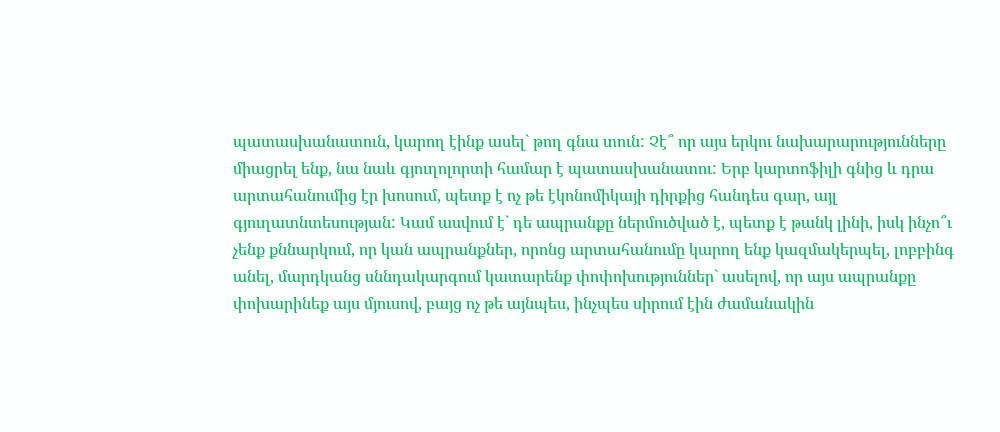պատասխանատուն, կարող էինք ասել` թող գնա տուն: Չէ՞ որ այս երկու նախարարությունները միացրել ենք, նա նաև գյուղոլորտի համար է պատասխանատու: Երբ կարտոֆիլի գնից և դրա արտահանումից էր խոսում, պետք է ոչ թե էկոնոմիկայի դիրքից հանդես գար, այլ գյուղատնտեսության: Կամ ասվում է` դե ապրանքը ներմուծված է, պետք է թանկ լինի, իսկ ինչո՞ւ չենք քննարկում, որ կան ապրանքներ, որոնց արտահանումը կարող ենք կազմակերպել, լոբբինգ անել, մարդկանց սննդակարգում կատարենք փոփոխություններ` ասելով, որ այս ապրանքը փոխարինեք այս մյուսով, բայց ոչ թե այնպես, ինչպես սիրում էին ժամանակին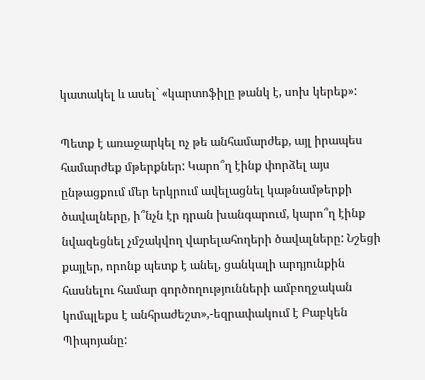կատակել և ասել` «կարտոֆիլը թանկ է, սոխ կերեք»:

Պետք է առաջարկել ոչ թե անհամարժեք, այլ իրապես համարժեք մթերքներ: Կարո՞ղ էինք փորձել այս ընթացքում մեր երկրում ավելացնել կաթնամթերքի ծավալները, ի՞նչն էր դրան խանգարում, կարո՞ղ էինք նվազեցնել չմշակվող վարելահողերի ծավալները: Նշեցի քայլեր, որոնք պետք է անել, ցանկալի արդյունքին հասնելու համար գործողությունների ամբողջական կոմպլեքս է անհրաժեշտ»,-եզրափակում է Բաբկեն Պիպոյանը: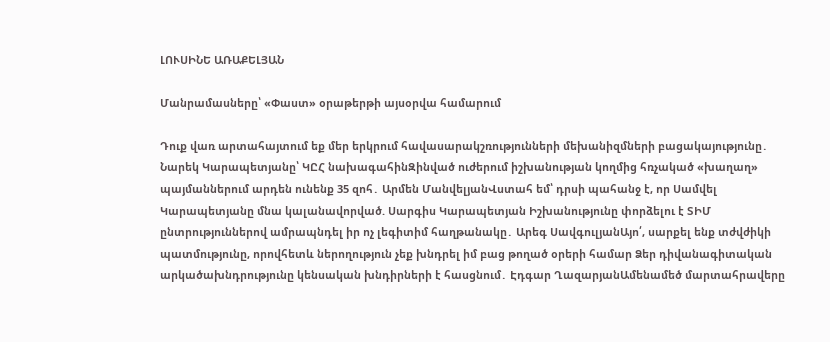ԼՈՒՍԻՆԵ ԱՌԱՔԵԼՅԱՆ

Մանրամասները՝ «Փաստ» օրաթերթի այսօրվա համարում

Դուք վառ արտահայտում եք մեր երկրում հավասարակշռությունների մեխանիզմների բացակայությունը․ Նարեկ Կարապետյանը՝ ԿԸՀ նախագահինԶինված ուժերում իշխանության կողմից հռչակած «խաղաղ» պայմաններում արդեն ունենք 35 զոհ․ Արմեն ՄանվելյանՎստահ եմ՝ դրսի պահանջ է, որ Սամվել Կարապետյանը մնա կալանավորված. Սարգիս Կարապետյան Իշխանությունը փորձելու է ՏԻՄ ընտրություններով ամրապնդել իր ոչ լեգիտիմ հաղթանակը․ Արեգ ՍավգուլյանԱյո՛, սարքել ենք տժվժիկի պատմությունը, որովհետև ներողություն չեք խնդրել իմ բաց թողած օրերի համար Ձեր դիվանագիտական արկածախնդրությունը կենսական խնդիրների է հասցնում․ Էդգար ՂազարյանԱմենամեծ մարտահրավերը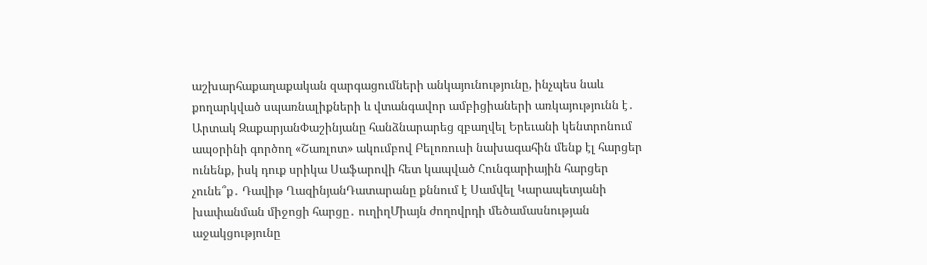աշխարհաքաղաքական զարգացումների անկայունությունը, ինչպես նաև քողարկված սպառնալիքների և վտանգավոր ամբիցիաների առկայությունն է․ Արտակ ԶաքարյանՓաշինյանը հանձնարարեց զբաղվել Երեւանի կենտրոնում ապօրինի գործող «Շառլոտ» ակումբով Բելոռուսի նախագահին մենք էլ հարցեր ունենք, իսկ դուք սրիկա Սաֆարովի հետ կապված Հունգարիային հարցեր չունե՞ք․ Դավիթ ՂազինյանԴատարանը քննում է Սամվել Կարապետյանի խափանման միջոցի հարցը․ ուղիղՄիայն ժողովրդի մեծամասնության աջակցությունը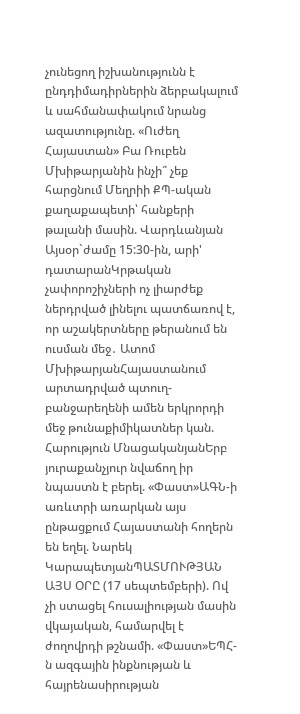չունեցող իշխանությունն է ընդդիմադիրներին ձերբակալում և սահմանափակում նրանց ազատությունը. «Ուժեղ Հայաստան» Բա Ռուբեն Մխիթարյանին ինչի՞ չեք հարցնում Մեղրիի ՔՊ-ական քաղաքապետի՝ հանքերի թալանի մասին. Վարդևանյան Այսօր`ժամը 15:30-ին, արի' դատարանԿրթական չափորոշիչների ոչ լիարժեք ներդրված լինելու պատճառով է, որ աշակերտները թերանում են ուսման մեջ․ Ատոմ ՄխիթարյանՀայաստանում արտադրված պտուղ-բանջարեղենի ամեն երկրորդի մեջ թունաքիմիկատներ կան. Հարություն ՄնացականյանԵրբ յուրաքանչյուր նվաճող իր նպաստն է բերել. «Փաստ»ԱԳՆ-ի առևտրի առարկան այս ընթացքում Հայաստանի հողերն են եղել. Նարեկ ԿարապետյանՊԱՏՄՈՒԹՅԱՆ ԱՅՍ ՕՐԸ (17 սեպտեմբերի). Ով չի ստացել հուսալիության մասին վկայական, համարվել է ժողովրդի թշնամի. «Փաստ»ԵՊՀ-ն ազգային ինքնության և հայրենասիրության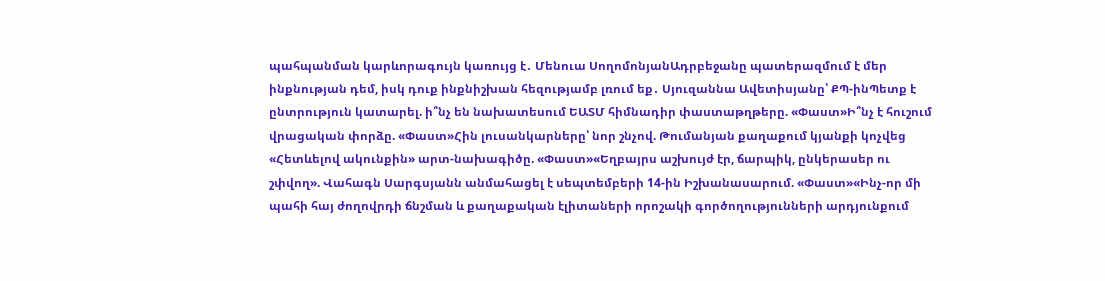պահպանման կարևորագույն կառույց է․ Մենուա ՍողոմոնյանԱդրբեջանը պատերազմում է մեր ինքնության դեմ, իսկ դուք ինքնիշխան հեզությամբ լռում եք․ Սյուզաննա Ավետիսյանը՝ ՔՊ-ինՊետք է ընտրություն կատարել. ի՞նչ են նախատեսում ԵԱՏՄ հիմնադիր փաստաթղթերը. «Փաստ»Ի՞նչ է հուշում վրացական փորձը. «Փաստ»Հին լուսանկարները՝ նոր շնչով. Թումանյան քաղաքում կյանքի կոչվեց «Հետևելով ակունքին» արտ-նախագիծը. «Փաստ»«Եղբայրս աշխույժ էր, ճարպիկ, ընկերասեր ու շփվող». Վահագն Սարգսյանն անմահացել է սեպտեմբերի 14-ին Իշխանասարում. «Փաստ»«Ինչ-որ մի պահի հայ ժողովրդի ճնշման և քաղաքական էլիտաների որոշակի գործողությունների արդյունքում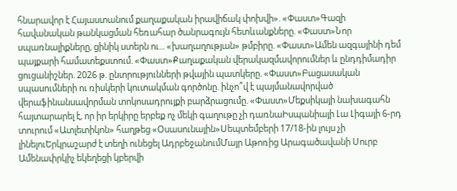հնարավոր է Հայաստանում քաղաքական իրավիճակ փոխվի». «Փաստ»Գազի հավանական թանկացման հեռահար ծանրագույն հետևանքները. «Փաստ»Նոր սպառնալիքները, ցինիկ ստերն ու... «խաղաղության» թմբիրը. «Փաստ»Ամեն ազգայինի դեմ պայքարի համատեքստում. «Փաստ»Քաղաքական վերակազմավորումներ և ընդդիմադիր ցուցանիշներ. 2026 թ. ընտրությունների թվային պատկերը. «Փաստ»Բացասական սպասումների ու ռիսկերի կուտակման գործոնը. ինչո՞վ է պայմանավորված վերաֆինանսավորման տոկոսադրույքի բարձրացումը. «Փաստ»Մեքսիկայի նախագահն հայտարարել է, որ իր երկիրը երբեք ոչ մեկի գաղութը չի դառնաԻսպանիայի Լա Լիգայի 6-րդ տուրում «Ատլետիկոն» հաղթեց «Օսասունային»Սեպտեմբերի 17/18-ին լույս չի լինելուԵրկրաշարժ է տեղի ունեցել ԱդրբեջանումՄայր Աթոռից Արագածավանի Սուրբ Ամենափրկիչ եկեղեցի կբերվի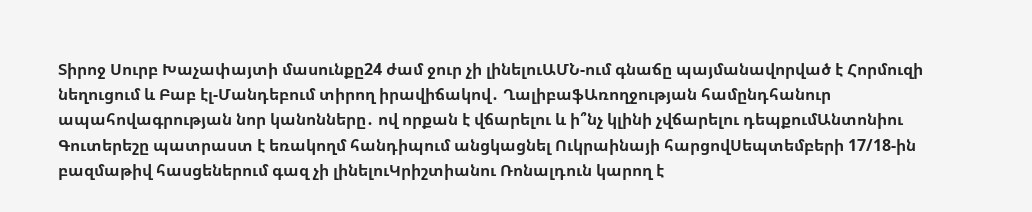Տիրոջ Սուրբ Խաչափայտի մասունքը24 ժամ ջուր չի լինելուԱՄՆ-ում գնաճը պայմանավորված է Հորմուզի նեղուցում և Բաբ էլ-Մանդեբում տիրող իրավիճակով․ ՂալիբաֆԱռողջության համընդհանուր ապահովագրության նոր կանոնները․ ով որքան է վճարելու և ի՞նչ կլինի չվճարելու դեպքումԱնտոնիու Գուտերեշը պատրաստ է եռակողմ հանդիպում անցկացնել Ուկրաինայի հարցովՍեպտեմբերի 17/18-ին բազմաթիվ հասցեներում գազ չի լինելուԿրիշտիանու Ռոնալդուն կարող է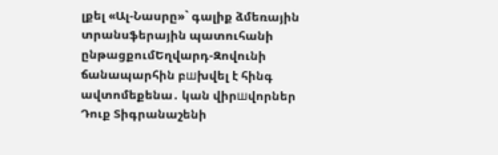լքել «Ալ-Նասրը»` գալիք ձմեռային տրանսֆերային պատուհանի ընթացքումԵղվարդ-Զովունի ճանապարհին բшխվել է հինգ ավտոմեքենա․ կան վիրшվորներ Դուք Տիգրանաշենի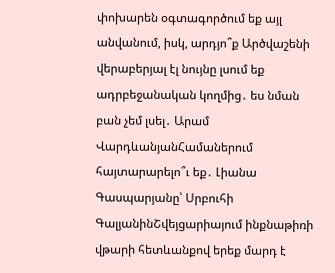փոխարեն օգտագործում եք այլ անվանում, իսկ, արդյո՞ք Արծվաշենի վերաբերյալ էլ նույնը լսում եք ադրբեջանական կողմից․ ես նման բան չեմ լսել․ Արամ ՎարդևանյանՀամաներում հայտարարելո՞ւ եք․ Լիանա Գասպարյանը՝ Սրբուհի ԳալյանինՇվեյցարիայում ինքնաթիռի վթարի հետևանքով երեք մարդ է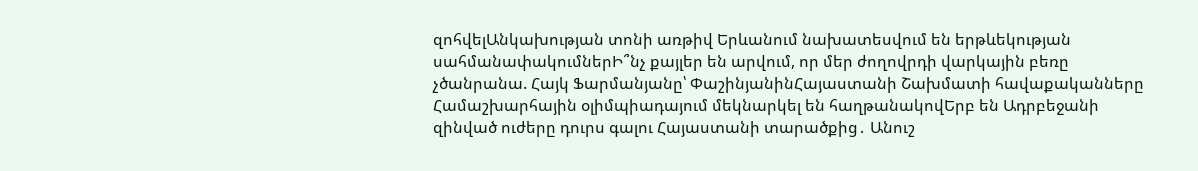զոհվելԱնկախության տոնի առթիվ Երևանում նախատեսվում են երթևեկության սահմանափակումներԻ՞նչ քայլեր են արվում, որ մեր ժողովրդի վարկային բեռը չծանրանա. Հայկ Ֆարմանյանը՝ ՓաշինյանինՀայաստանի Շախմատի հավաքականները Համաշխարհային օլիմպիադայում մեկնարկել են հաղթանակովԵրբ են Ադրբեջանի զինված ուժերը դուրս գալու Հայաստանի տարածքից․ Անուշ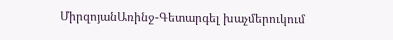ՄիրզոյանԱռինջ-Գետարգել խաչմերուկում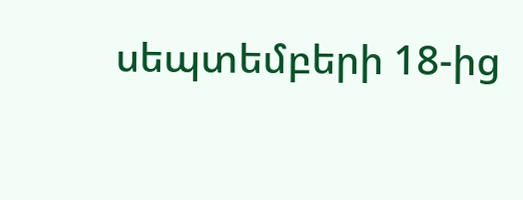սեպտեմբերի 18-ից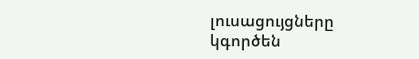լուսացույցները կգործեն